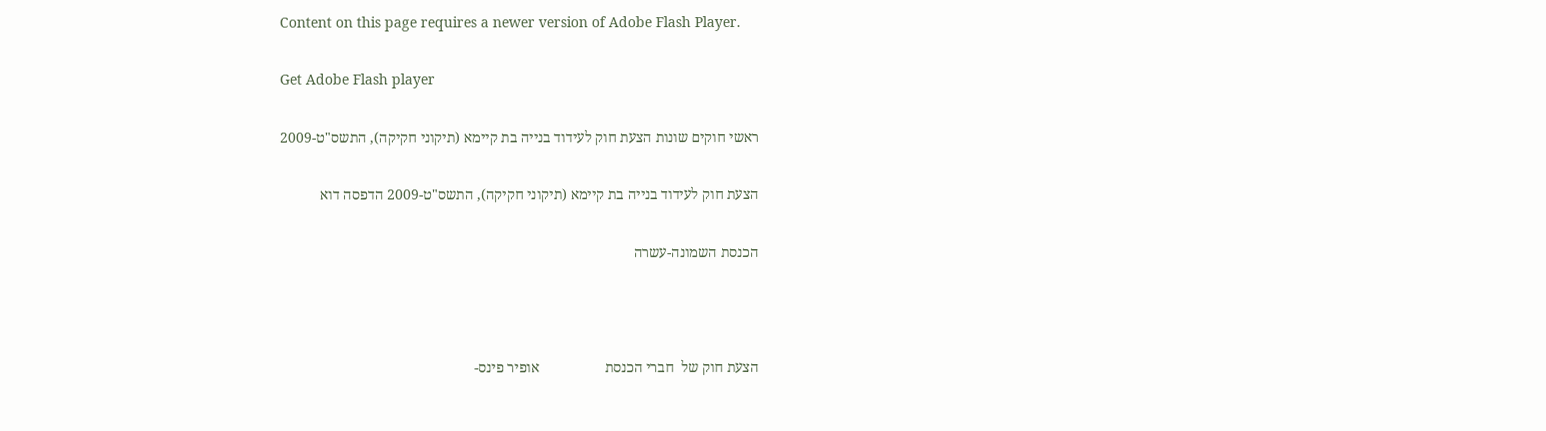Content on this page requires a newer version of Adobe Flash Player.

Get Adobe Flash player

ראשי חוקים שונות הצעת חוק לעידוד בנייה בת קיימא (תיקוני חקיקה), התשס"ט-2009

הצעת חוק לעידוד בנייה בת קיימא (תיקוני חקיקה), התשס"ט-2009 הדפסה דוא

הכנסת השמונה-עשרה



הצעת חוק של  חברי הכנסת                  אופיר פינס-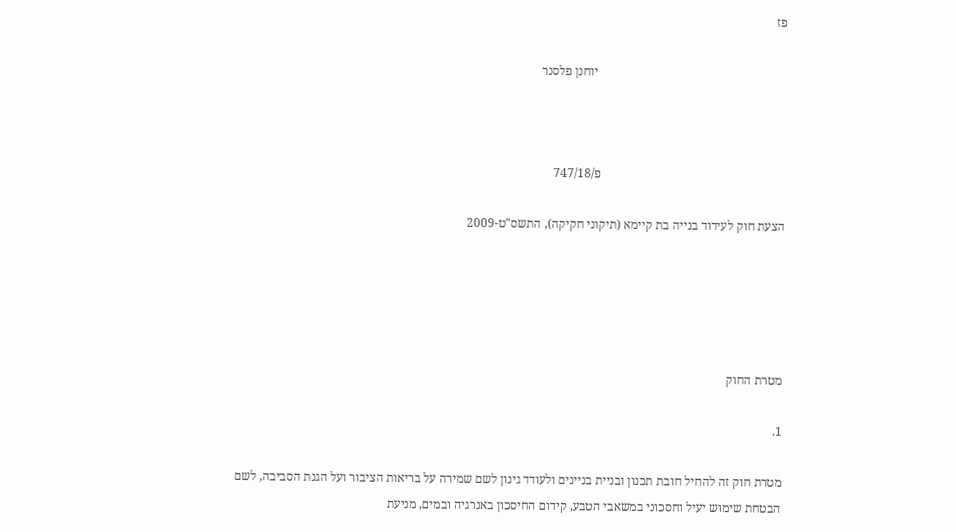פז

                                                            יוחנן פלסנר



                                                           פ/747/18

הצעת חוק לעידוד בנייה בת קיימא (תיקוני חקיקה), התשס"ט-2009





מטרת החוק

1.

מטרת חוק זה להחיל חובת תכנון ובניית בניינים ולעודד גינון לשם שמירה על בריאות הציבור ועל הגנת הסביבה, לשם הבטחת שימוש יעיל וחסכוני במשאבי הטבע, קידום החיסכון באנרגיה ובמים, מניעת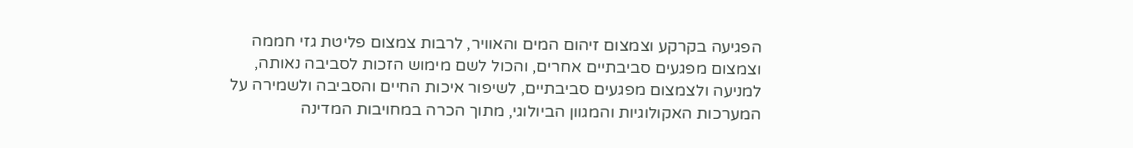הפגיעה בקרקע וצמצום זיהום המים והאוויר, לרבות צמצום פליטת גזי חממה וצמצום מפגעים סביבתיים אחרים, והכול לשם מימוש הזכות לסביבה נאותה, למניעה ולצמצום מפגעים סביבתיים, לשיפור איכות החיים והסביבה ולשמירה על המערכות האקולוגיות והמגוון הביולוגי, מתוך הכרה במחויבות המדינה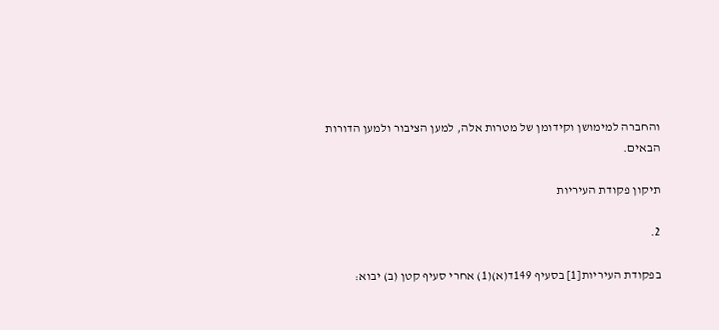והחברה למימושן וקידומן של מטרות אלה, למען הציבור ולמען הדורות הבאים.

תיקון פקודת העיריות

2.

בפקודת העיריות[1] בסעיף 149ד(א)(1) אחרי סעיף קטן (ב) יבוא: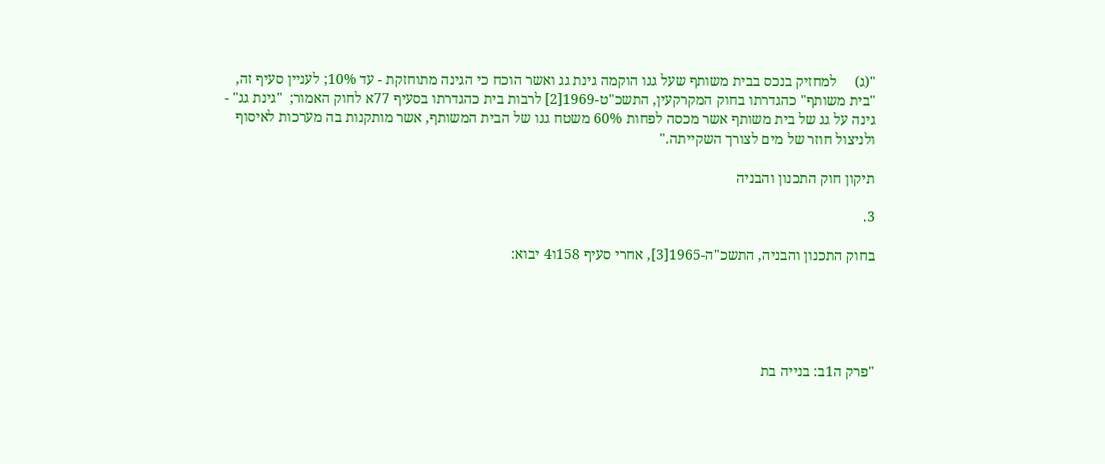"(ג)     למחזיק בנכס בבית משותף שעל גגו הוקמה גינת גג ואשר הוכח כי הגינה מתוחזקת - עד 10%; לעניין סעיף זה, "בית משותף" כהגדרתו בחוק המקרקעין, התשכ"ט-1969[2] לרבות בית כהגדרתו בסעיף 77א לחוק האמור;  "גינת גג" - גינה על גג של בית משותף אשר מכסה לפחות 60% משטח גגו של הבית המשותף, אשר מותקנות בה מערכות לאיסוף ולניצול חוזר של מים לצורך השקייתה."

תיקון חוק התכנון והבניה

3.

בחוק התכנון והבניה, התשכ"ה-1965[3], אחרי סעיף 158ו4 יבוא:





"פרק ה1ב: בנייה בת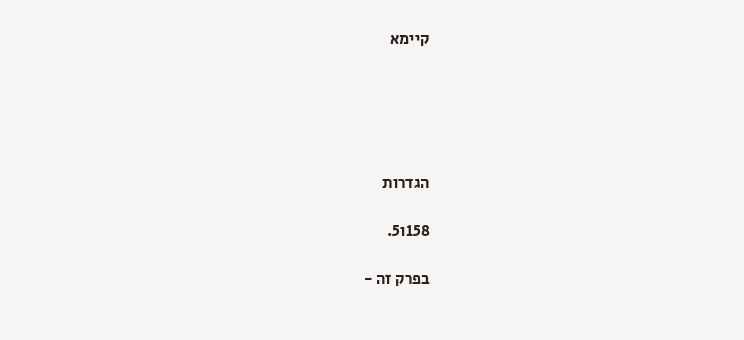קיימא





הגדרות

158ו5.

בפרק זה -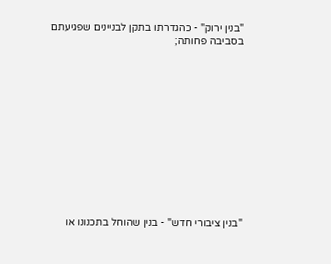"בנין ירוק" - כהגדרתו בתקן לבניינים שפגיעתם בסביבה פחותה;













"בנין ציבורי חדש" - בנין שהוחל בתכנונו או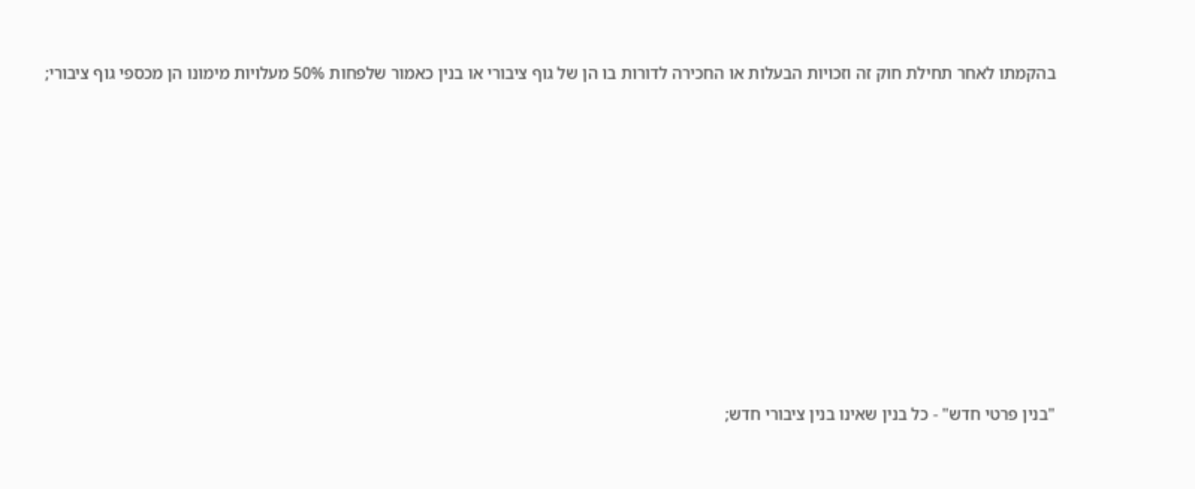בהקמתו לאחר תחילת חוק זה וזכויות הבעלות או החכירה לדורות בו הן של גוף ציבורי או בנין כאמור שלפחות 50% מעלויות מימונו הן מכספי גוף ציבורי;













"בנין פרטי חדש" - כל בנין שאינו בנין ציבורי חדש;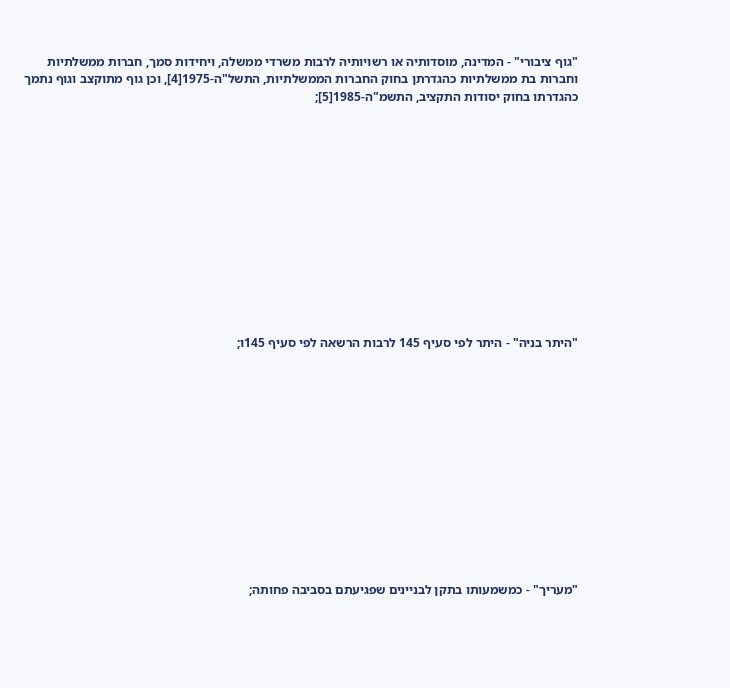"גוף ציבורי" - המדינה, מוסדותיה או רשויותיה לרבות משרדי ממשלה, ויחידות סמך, חברות ממשלתיות וחברות בת ממשלתיות כהגדרתן בחוק החברות הממשלתיות, התשל"ה-1975[4], וכן גוף מתוקצב וגוף נתמך כהגדרתו בחוק יסודות התקציב, התשמ"ה-1985[5];













"היתר בניה" - היתר לפי סעיף 145 לרבות הרשאה לפי סעיף 145ו;













"מעריך" - כמשמעותו בתקן לבניינים שפגיעתם בסביבה פחותה;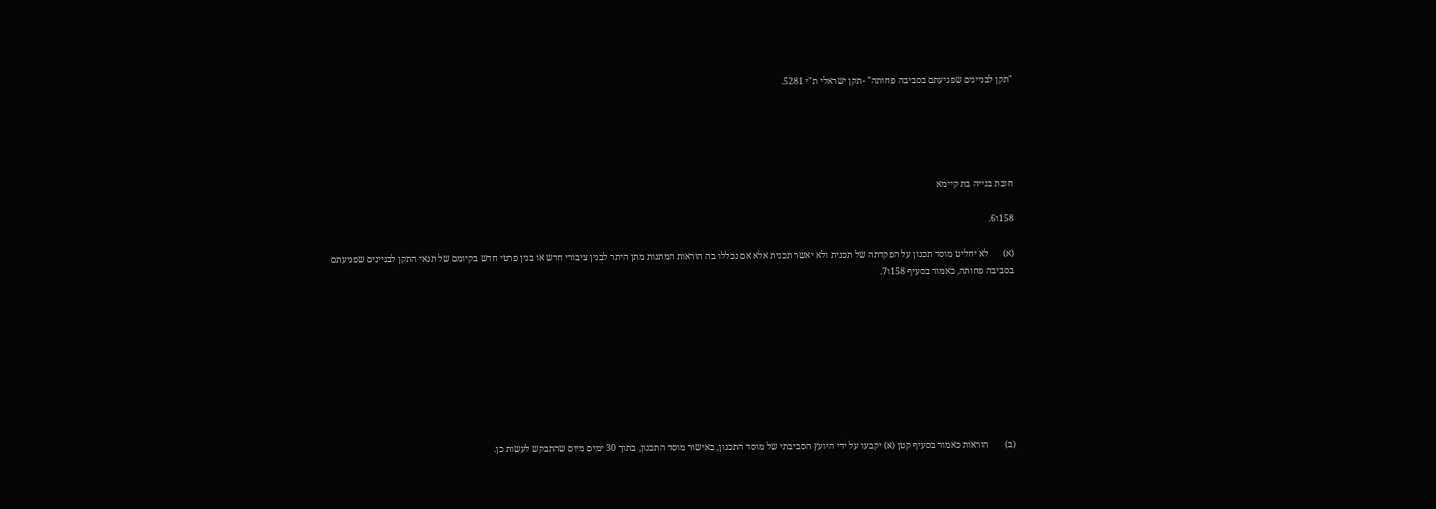"תקן לבניינים שפגיעתם בסביבה פחותה" -תקן ישראלי ת"י 5281.





חובת בנייה בת קיימא

158ו6.

(א)      לא יחליט מוסד תכנון על הפקדתה של תכנית ולא יאשר תכנית אלא אם נכללו בה הוראות המתנות מתן היתר לבנין ציבורי חדש או בנין פרטי חדש בקיומם של תנאי התקן לבניינים שפגיעתם בסביבה פחותה, כאמור בסעיף 158ו7.









(ב)       הוראות כאמור בסעיף קטן (א) יקבעו על ידי היועץ הסביבתי של מוסד התכנון, באישור מוסד התכנון, בתוך 30 ימים מיום שהתבקש לעשות כן.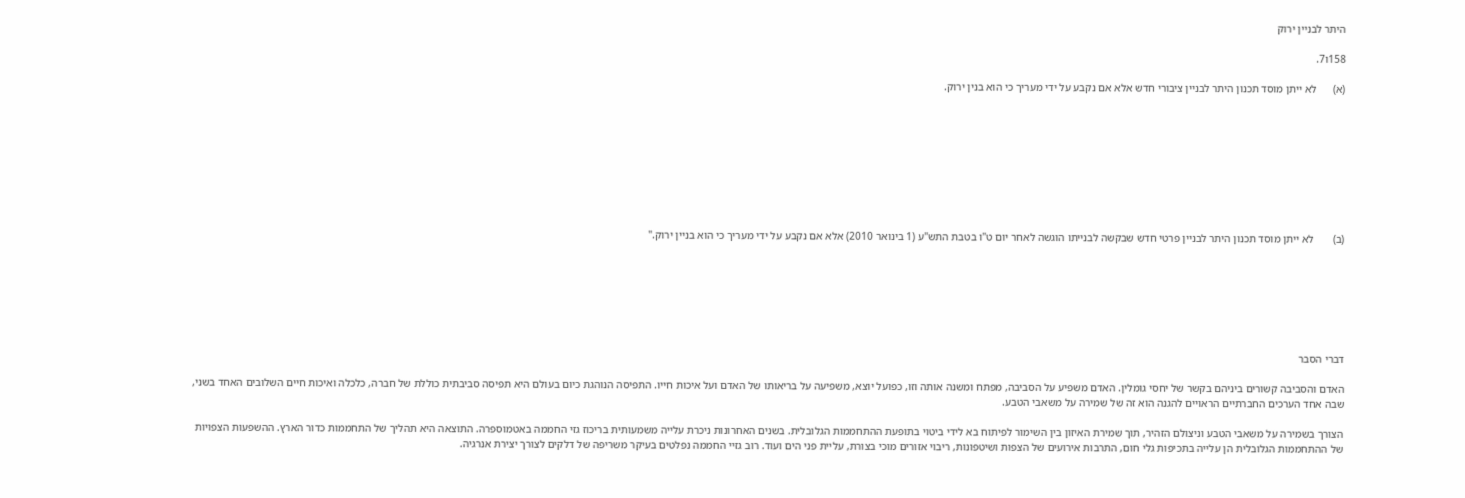היתר לבניין ירוק

158ו7.

(א)      לא ייתן מוסד תכנון היתר לבניין ציבורי חדש אלא אם נקבע על ידי מעריך כי הוא בנין ירוק.









(ב)       לא ייתן מוסד תכנון היתר לבניין פרטי חדש שבקשה לבנייתו הוגשה לאחר יום ט"ו בטבת התש"ע (1 בינואר 2010) אלא אם נקבע על ידי מעריך כי הוא בניין ירוק."







דברי הסבר

האדם והסביבה קשורים ביניהם בקשר של יחסי גומלין. האדם משפיע על הסביבה, מפתח ומשנה אותה וזו, כפועל יוצא, משפיעה על בריאותו של האדם ועל איכות חייו. התפיסה הנוהגת כיום בעולם היא תפיסה סביבתית כוללת של חברה, כלכלה ואיכות חיים השלובים האחד בשני, שבה אחד הערכים החברתיים הראויים להגנה הוא זה של שמירה על משאבי הטבע.

הצורך בשמירה על משאבי הטבע וניצולם הזהיר, תוך שמירת האיזון בין השימור לפיתוח בא לידי ביטוי בתופעת ההתחממות הגלובלית. בשנים האחרונות ניכרת עלייה משמעותית בריכוז גזי החממה באטמוספרה. התוצאה היא תהליך של התחממות כדור הארץ. ההשפעות הצפויות של ההתחממות הגלובלית הן עלייה בתכיפות גלי חום, התרבות אירועים של הצפות ושיטפונות, ריבוי אזורים מוכי בצורת, עליית פני הים ועוד. רוב גזיי החממה נפלטים בעיקר משריפה של דלקים לצורך יצירת אנרגיה.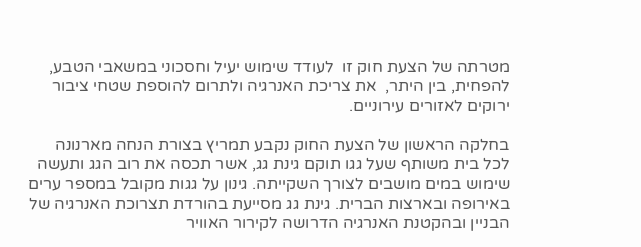מטרתה של הצעת חוק זו  לעודד שימוש יעיל וחסכוני במשאבי הטבע, להפחית, בין היתר,  את צריכת האנרגיה ולתרום להוספת שטחי ציבור ירוקים לאזורים עירוניים.

בחלקה הראשון של הצעת החוק נקבע תמריץ בצורת הנחה מארנונה לכל בית משותף שעל גגו תוקם גינת גג, אשר תכסה את רוב הגג ותעשה שימוש במים מושבים לצורך השקייתה. גינון על גגות מקובל במספר ערים באירופה ובארצות הברית. גינת גג מסייעת בהורדת תצרוכת האנרגיה של הבניין ובהקטנת האנרגיה הדרושה לקירור האוויר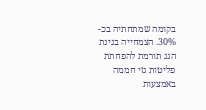בקומה שמתחתיה בכ- 30%. הצמחייה בגינת הגג תורמת להפחתת פליטות גזי חממה באמצעות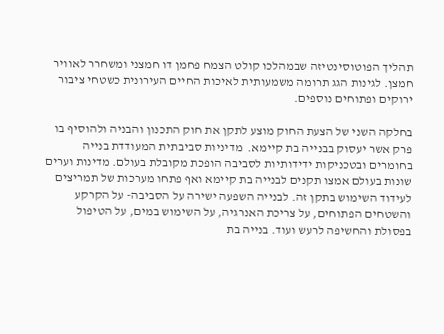תהליך הפוטוסינטיזה שבמהלכו קולט הצמח פחמן דו חמצני ומשחרר לאוויר חמצן. לגינות הגג תרומה משמעותית לאיכות החיים העירונית כשטחי ציבור ירוקים ופתוחים נוספים.

בחלקה השני של הצעת החוק מוצע לתקן את חוק התכנון והבניה ולהוסיף בו פרק אשר יעסוק בבנייה בת קיימא.  מדיניות סביבתית המעודדת בנייה בחומרים ובטכניקות ידידותיות לסביבה הופכת מקובלת בעולם. מדינות וערים שונות בעולם אמצו תקנים לבנייה בת קיימא ואף פתחו מערכות של תמריצים לעידוד השימוש בתקן זה. לבנייה השפעה ישירה על הסביבה- על הקרקע והשטחים הפתוחים, על צריכת האנרגיה, על השימוש במים, על הטיפול בפסולת והחשיפה לרעש ועוד. בנייה בת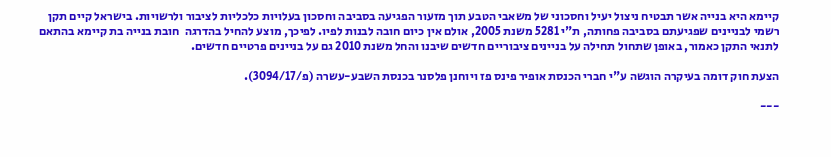קיימא היא בנייה אשר תבטיח ניצול יעיל וחסכוני של משאבי הטבע תוך מזעור הפגיעה בסביבה וחסכון בעלויות כלכליות לציבור ולרשויות. בישראל קיים תקן רשמי לבניינים שפגיעתם בסביבה פחותה, ת"י 5281 משנת 2005, אולם אין כיום חובה לבנות לפיו. לפיכך, מוצע להחיל בהדרגה  חובת בנייה בת קיימא בהתאם לתנאי התקן כאמור, באופן שתחול תחילה על בניינים ציבוריים חדשים שיבנו והחל משנת 2010 גם על בניינים פרטיים חדשים.

הצעת חוק דומה בעיקרה הוגשה ע"י חברי הכנסת אופיר פינס פז ויוחנן פלסנר בכנסת השבע-עשרה (פ/3094/17).

---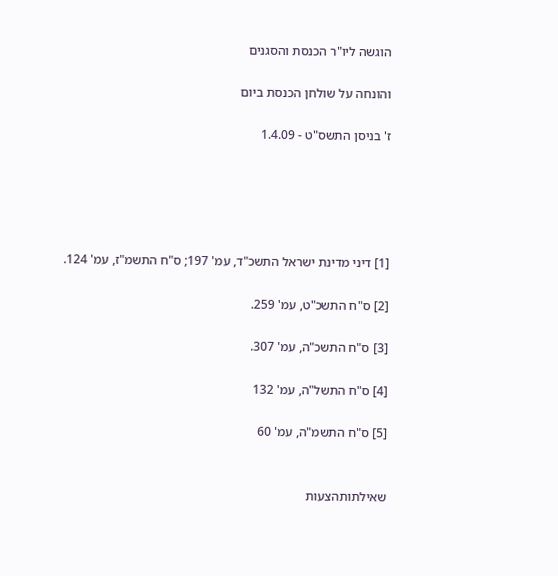הוגשה ליו"ר הכנסת והסגנים

והונחה על שולחן הכנסת ביום

ז' בניסן התשס"ט - 1.4.09





[1] דיני מדינת ישראל התשכ"ד, עמ' 197; ס"ח התשמ"ז, עמ' 124.

[2] ס"ח התשכ"ט, עמ' 259.

[3] ס"ח התשכ"ה, עמ' 307.

[4] ס"ח התשל"ה, עמ' 132

[5] ס"ח התשמ"ה, עמ' 60


שאילתותהצעות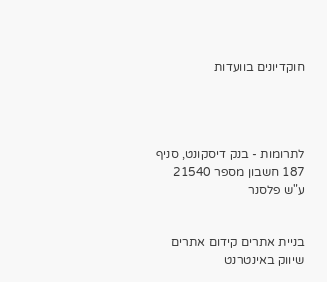חוקדיונים בוועדות




לתרומות - בנק דיסקונט, סניף 187 חשבון מספר 21540 ע"ש פלסנר


בניית אתרים קידום אתרים שיווק באינטרנט